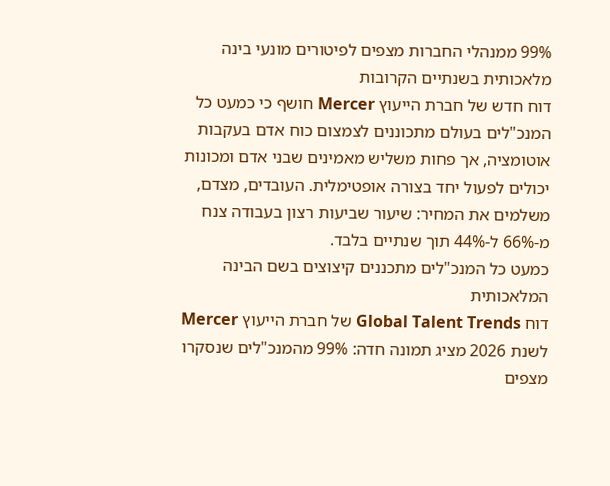99% ממנהלי החברות מצפים לפיטורים מונעי בינה מלאכותית בשנתיים הקרובות
דוח חדש של חברת הייעוץ Mercer חושף כי כמעט כל המנכ"לים בעולם מתכוננים לצמצום כוח אדם בעקבות אוטומציה, אך פחות משליש מאמינים שבני אדם ומכונות יכולים לפעול יחד בצורה אופטימלית. העובדים, מצדם, משלמים את המחיר: שיעור שביעות רצון בעבודה צנח מ-66% ל-44% תוך שנתיים בלבד.
כמעט כל המנכ"לים מתכננים קיצוצים בשם הבינה המלאכותית
דוח Global Talent Trends של חברת הייעוץ Mercer לשנת 2026 מציג תמונה חדה: 99% מהמנכ"לים שנסקרו מצפים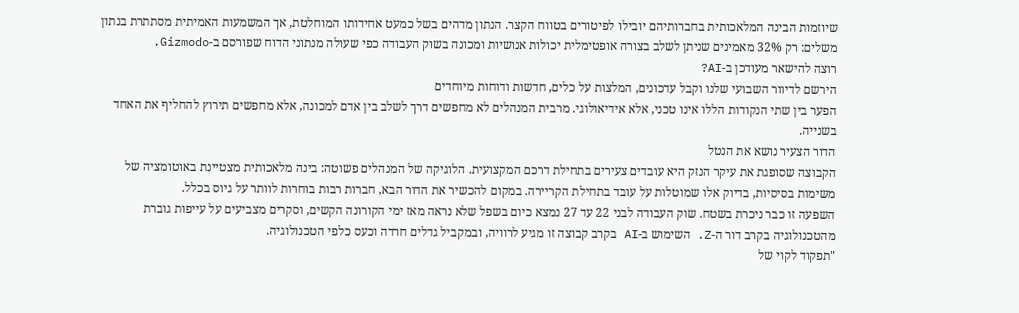שיוזמות הבינה המלאכותית בחברותיהם יובילו לפיטורים בטווח הקצר. הנתון מדהים בשל כמעט אחידותו המוחלטת, אך המשמעות האמיתית מסתתרת בנתון משלים: רק 32% מאמינים שניתן לשלב בצורה אופטימלית יכולות אנושיות ומכונה בשוק העבודה כפי שעולה מנתוני הדוח שפורסם ב-Gizmodo.
רוצה להישאר מעודכן ב-AI?
הירשם לדיוור השבועי שלנו וקבל עדכונים, המלצות על כלים, חדשות ודוחות מיוחדים
הפער בין שתי הנקודות הללו אינו טכני, אלא אידיאולוגי. מרבית המנהלים לא מחפשים דרך לשלב בין אדם למכונה, אלא מחפשים תירוץ להחליף את האחד בשנייה.
הדור הצעיר נושא את הנטל
הקבוצה שסופגת את עיקר הנזק היא עובדים צעירים בתחילת דרכם המקצועית. הלוגיקה של המנהלים פשוטה: בינה מלאכותית מצטיינת באוטומציה של משימות בסיסיות, בדיוק אלו שמוטלות על עובד בתחילת הקריירה. במקום להכשיר את הדור הבא, חברות רבות בוחרות לוותר על גיוס בכלל.
השפעה זו כבר ניכרת בשטח. שוק העבודה לבני 22 עד 27 נמצא כיום בשפל שלא נראה מאז ימי הקורונה הקשים, וסקרים מצביעים על עייפות גוברת מהטכנולוגיה בקרב דור ה-Z. השימוש ב-AI בקרב קבוצה זו מגיע לרוויה, ובמקביל גדלים חרדה וכעס כלפי הטכנולוגיה.
"תפקוד לקוי של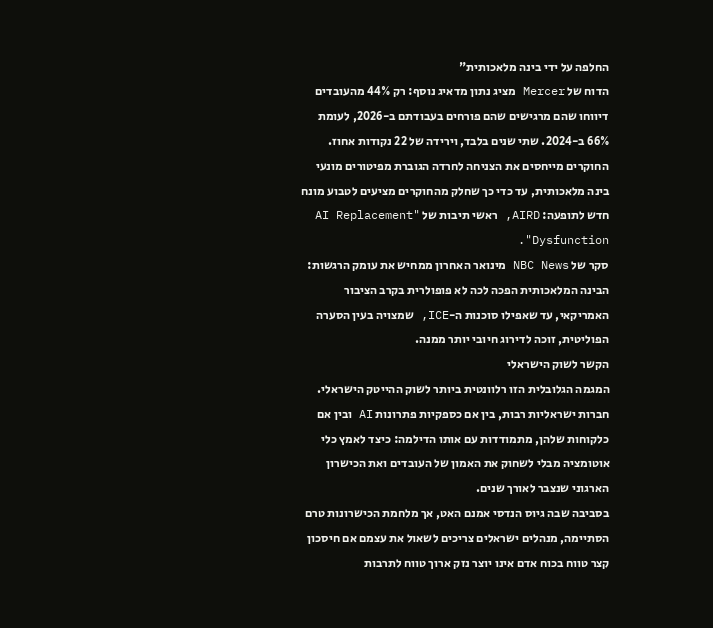החלפה על ידי בינה מלאכותית"
הדוח של Mercer מציג נתון מדאיג נוסף: רק 44% מהעובדים דיווחו שהם מרגישים שהם פורחים בעבודתם ב-2026, לעומת 66% ב-2024. שתי שנים בלבד, וירידה של 22 נקודות אחוז. החוקרים מייחסים את הצניחה לחרדה הגוברת מפיטורים מונעי בינה מלאכותית, עד כדי כך שחלק מהחוקרים מציעים לטבוע מונח חדש לתופעה: AIRD, ראשי תיבות של "AI Replacement Dysfunction".
סקר של NBC News מינואר האחרון ממחיש את עומק הרגשות: הבינה המלאכותית הפכה לכה לא פופולרית בקרב הציבור האמריקאי, עד שאפילו סוכנות ה-ICE, שמצויה בעין הסערה הפוליטית, זוכה לדירוג חיובי יותר ממנה.
הקשר לשוק הישראלי
המגמה הגלובלית הזו רלוונטית ביותר לשוק ההייטק הישראלי. חברות ישראליות רבות, בין אם כספקיות פתרונות AI ובין אם כלקוחות שלהן, מתמודדות עם אותו הדילמה: כיצד לאמץ כלי אוטומציה מבלי לשחוק את האמון של העובדים ואת הכישרון הארגוני שנצבר לאורך שנים.
בסביבה שבה גיוס הנדסי אמנם האט, אך מלחמת הכישרונות טרם הסתיימה, מנהלים ישראלים צריכים לשאול את עצמם אם חיסכון קצר טווח בכוח אדם אינו יוצר נזק ארוך טווח לתרבות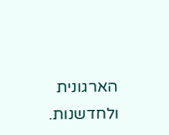הארגונית ולחדשנות.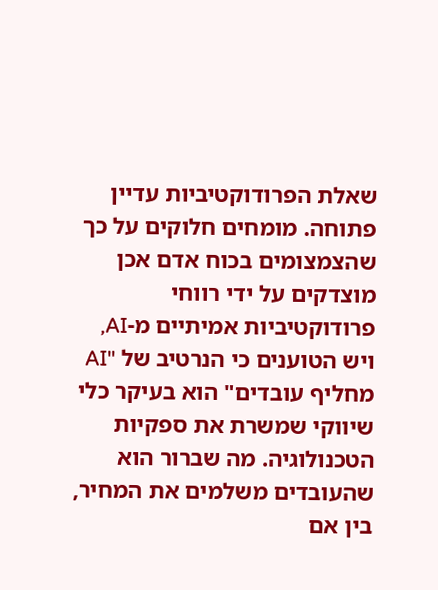שאלת הפרודוקטיביות עדיין פתוחה. מומחים חלוקים על כך שהצמצומים בכוח אדם אכן מוצדקים על ידי רווחי פרודוקטיביות אמיתיים מ-AI, ויש הטוענים כי הנרטיב של "AI מחליף עובדים" הוא בעיקר כלי שיווקי שמשרת את ספקיות הטכנולוגיה. מה שברור הוא שהעובדים משלמים את המחיר, בין אם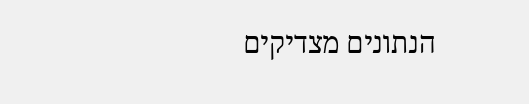הנתונים מצדיקים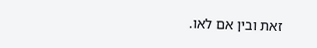זאת ובין אם לאו.